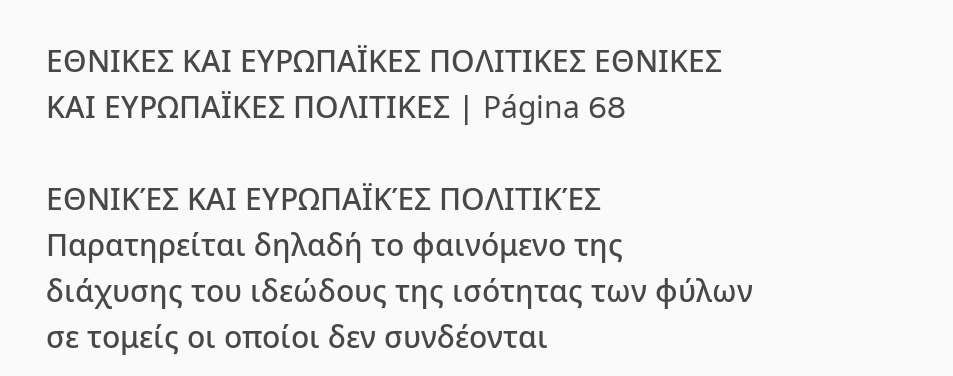ΕΘΝΙΚΕΣ ΚΑΙ ΕΥΡΩΠΑΪΚΕΣ ΠΟΛΙΤΙΚΕΣ ΕΘΝΙΚΕΣ ΚΑΙ ΕΥΡΩΠΑΪΚΕΣ ΠΟΛΙΤΙΚΕΣ | Página 68

ΕΘΝΙΚΈΣ ΚΑΙ ΕΥΡΩΠΑΪΚΈΣ ΠΟΛΙΤΙΚΈΣ
Παρατηρείται δηλαδή το φαινόμενο της διάχυσης του ιδεώδους της ισότητας των φύλων σε τομείς οι οποίοι δεν συνδέονται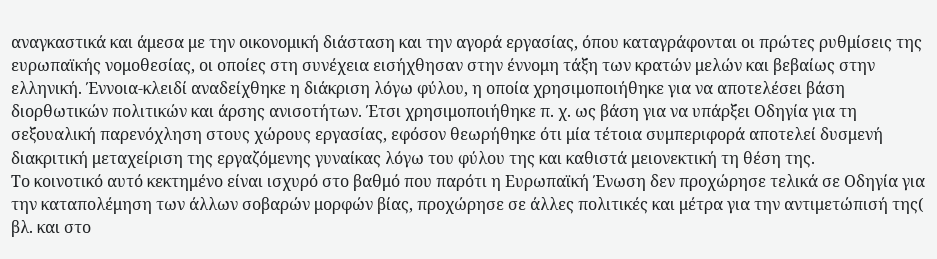αναγκαστικά και άμεσα με την οικονομική διάσταση και την αγορά εργασίας, όπου καταγράφονται οι πρώτες ρυθμίσεις της ευρωπαϊκής νομοθεσίας, οι οποίες στη συνέχεια εισήχθησαν στην έννομη τάξη των κρατών μελών και βεβαίως στην ελληνική. Έννοια-κλειδί αναδείχθηκε η διάκριση λόγω φύλου, η οποία χρησιμοποιήθηκε για να αποτελέσει βάση διορθωτικών πολιτικών και άρσης ανισοτήτων. Έτσι χρησιμοποιήθηκε π. χ. ως βάση για να υπάρξει Οδηγία για τη σεξουαλική παρενόχληση στους χώρους εργασίας, εφόσον θεωρήθηκε ότι μία τέτοια συμπεριφορά αποτελεί δυσμενή διακριτική μεταχείριση της εργαζόμενης γυναίκας λόγω του φύλου της και καθιστά μειονεκτική τη θέση της.
Το κοινοτικό αυτό κεκτημένο είναι ισχυρό στο βαθμό που παρότι η Ευρωπαϊκή Ένωση δεν προχώρησε τελικά σε Οδηγία για την καταπολέμηση των άλλων σοβαρών μορφών βίας, προχώρησε σε άλλες πολιτικές και μέτρα για την αντιμετώπισή της( βλ. και στο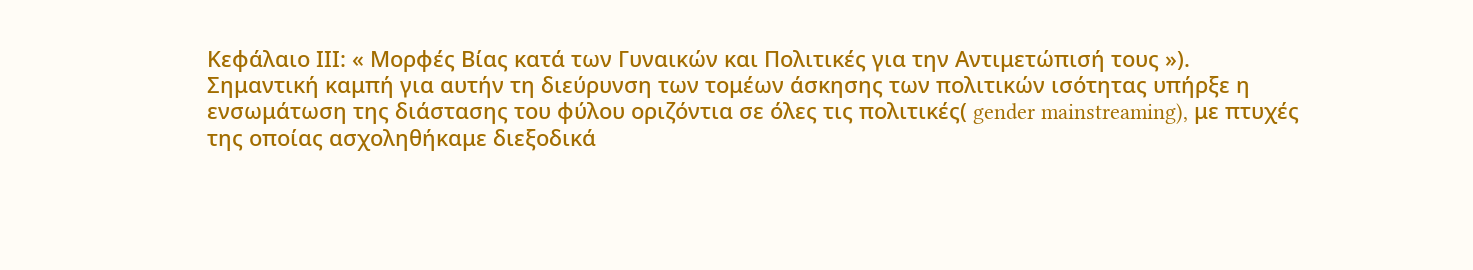Κεφάλαιο ΙΙΙ: « Μορφές Βίας κατά των Γυναικών και Πολιτικές για την Αντιμετώπισή τους »).
Σημαντική καμπή για αυτήν τη διεύρυνση των τομέων άσκησης των πολιτικών ισότητας υπήρξε η ενσωμάτωση της διάστασης του φύλου οριζόντια σε όλες τις πολιτικές( gender mainstreaming), με πτυχές της οποίας ασχοληθήκαμε διεξοδικά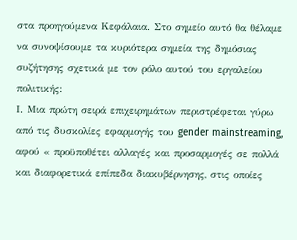στα προηγούμενα Κεφάλαια. Στο σημείο αυτό θα θέλαμε να συνοψίσουμε τα κυριότερα σημεία της δημόσιας συζήτησης σχετικά με τον ρόλο αυτού του εργαλείου πολιτικής:
Ι. Μια πρώτη σειρά επιχειρημάτων περιστρέφεται γύρω από τις δυσκολίες εφαρμογής του gender mainstreaming, αφού « προϋποθέτει αλλαγές και προσαρμογές σε πολλά και διαφορετικά επίπεδα διακυβέρνησης, στις οποίες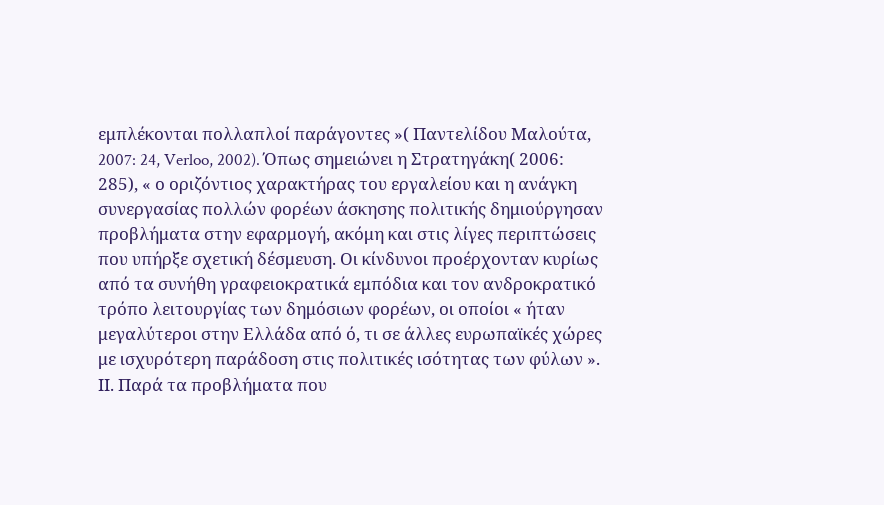εμπλέκονται πολλαπλοί παράγοντες »( Παντελίδου Μαλούτα, 2007: 24, Verloo, 2002). Όπως σημειώνει η Στρατηγάκη( 2006: 285), « ο οριζόντιος χαρακτήρας του εργαλείου και η ανάγκη συνεργασίας πολλών φορέων άσκησης πολιτικής δημιούργησαν προβλήματα στην εφαρμογή, ακόμη και στις λίγες περιπτώσεις που υπήρξε σχετική δέσμευση. Οι κίνδυνοι προέρχονταν κυρίως από τα συνήθη γραφειοκρατικά εμπόδια και τον ανδροκρατικό τρόπο λειτουργίας των δημόσιων φορέων, οι οποίοι « ήταν μεγαλύτεροι στην Ελλάδα από ό, τι σε άλλες ευρωπαϊκές χώρες με ισχυρότερη παράδοση στις πολιτικές ισότητας των φύλων ».
ΙΙ. Παρά τα προβλήματα που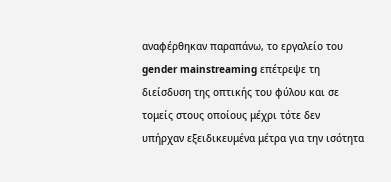αναφέρθηκαν παραπάνω, το εργαλείο του gender mainstreaming επέτρεψε τη διείσδυση της οπτικής του φύλου και σε τομείς στους οποίους μέχρι τότε δεν υπήρχαν εξειδικευμένα μέτρα για την ισότητα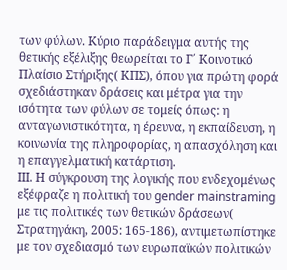των φύλων. Κύριο παράδειγμα αυτής της θετικής εξέλιξης θεωρείται το Γ΄ Κοινοτικό Πλαίσιο Στήριξης( ΚΠΣ), όπου για πρώτη φορά σχεδιάστηκαν δράσεις και μέτρα για την ισότητα των φύλων σε τομείς όπως: η ανταγωνιστικότητα, η έρευνα, η εκπαίδευση, η κοινωνία της πληροφορίας, η απασχόληση και η επαγγελματική κατάρτιση.
ΙΙΙ. Η σύγκρουση της λογικής που ενδεχομένως εξέφραζε η πολιτική του gender mainstraming με τις πολιτικές των θετικών δράσεων( Στρατηγάκη, 2005: 165-186), αντιμετωπίστηκε με τον σχεδιασμό των ευρωπαϊκών πολιτικών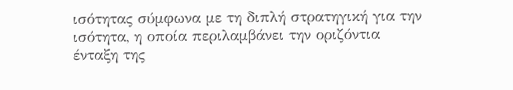ισότητας σύμφωνα με τη διπλή στρατηγική για την ισότητα, η οποία περιλαμβάνει την οριζόντια ένταξη της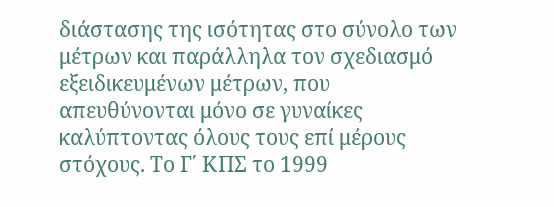διάστασης της ισότητας στο σύνολο των μέτρων και παράλληλα τον σχεδιασμό εξειδικευμένων μέτρων, που απευθύνονται μόνο σε γυναίκες καλύπτοντας όλους τους επί μέρους στόχους. Το Γ΄ ΚΠΣ το 1999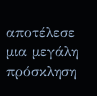αποτέλεσε μια μεγάλη πρόσκληση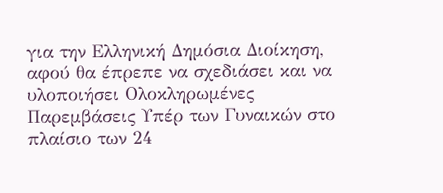για την Ελληνική Δημόσια Διοίκηση, αφού θα έπρεπε να σχεδιάσει και να υλοποιήσει Ολοκληρωμένες Παρεμβάσεις Υπέρ των Γυναικών στο πλαίσιο των 24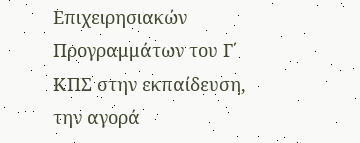Επιχειρησιακών Προγραμμάτων του Γ΄ ΚΠΣ στην εκπαίδευση, την αγορά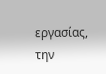εργασίας, την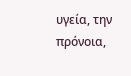υγεία, την πρόνοια,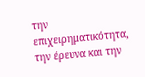την επιχειρηματικότητα, την έρευνα και την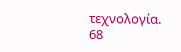τεχνολογία.
68